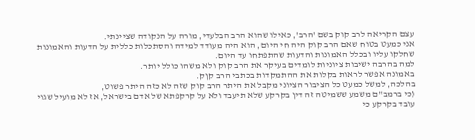עצם הקריאה לרב קוק בשם 'הרב', כאילו שהוא הרב הבלעדי, מורה על הנקודה שציינתי.
אני כמעט בטוח שאם הרב קוק היה חי היום, הוא היה מעודד למידה והסתכלות כללית על הדעות והאמונות שחלקו עליו ובכלל האמונות והדעות שהתפתחו עד היום.
למה בהרבה ישיבות ציוניות לומדים בעיקר את הרב קוק ולא משהו כולל יותר.
באמונה אפשר לראות בקלות את ההתמקדות בכתבי הרב קןק.
בהלכה, למשל כמעט כל הציבור הציוני מקבל את היתר הרב קוק שזה לא כזה היתר פשוט,
(כי ברמב"ם משמע ששמיטה זה דין בקרקע שלא תיעבד ולא על קרקפתא של אדם בישראל, אז לא מועיל שגוי עובד בקרקע כי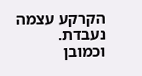הקרקע עצמה נעבדת.
וכמובן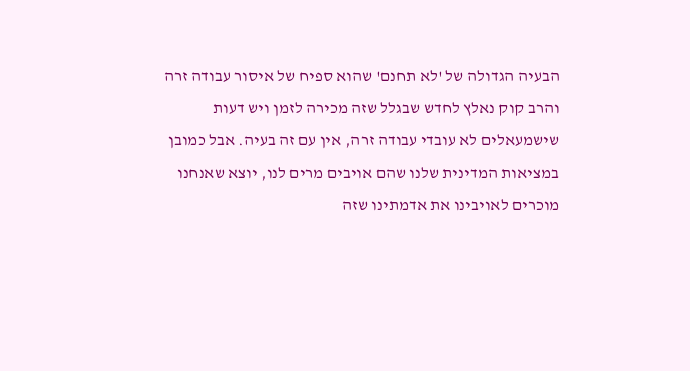הבעיה הגדולה של 'לא תחנם' שהוא ספיח של איסור עבודה זרה והרב קוק נאלץ לחדש שבגלל שזה מכירה לזמן ויש דעות שישמעאלים לא עובדי עבודה זרה, אין עם זה בעיה. אבל כמובן במציאות המדינית שלנו שהם אויבים מרים לנו, יוצא שאנחנו מוכרים לאויבינו את אדמתינו שזה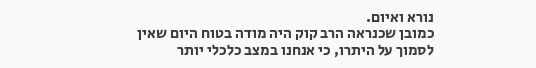נורא ואיום.
כמובן שכנראה הרב קוק היה מודה בטוח היום שאין לסמוך על היתרו, כי אנחנו במצב כלכלי יותר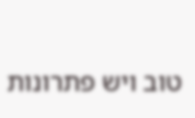טוב ויש פתרונות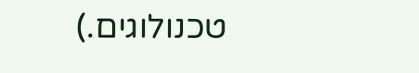טכנולוגים.)